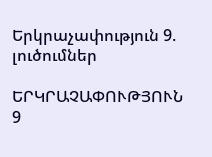Երկրաչափություն 9. լուծումներ

ԵՐԿՐԱՉԱՓՈՒԹՅՈՒՆ 9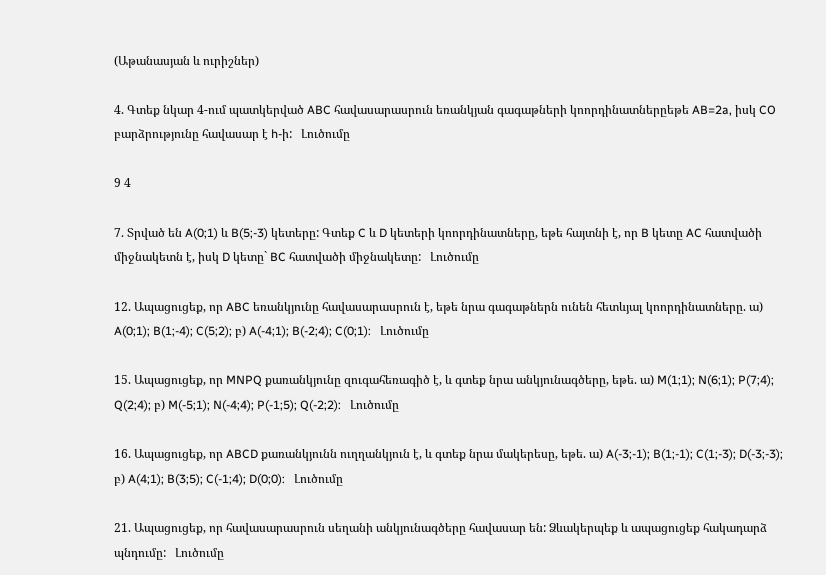(Աթանասյան և ուրիշներ)

4. Գտեք նկար 4-ում պատկերված ABC հավասարասրուն եռանկյան գագաթների կոորդինատներըեթե AB=2a, իսկ CO բարձրությունը հավասար է h-ի:   Լուծումը

9 4

7. Տրված են A(0;1) և B(5;-3) կետերը: Գտեք C և D կետերի կոորդինատները, եթե հայտնի է, որ B կետը AC հատվածի միջնակետն է, իսկ D կետը` BC հատվածի միջնակետը:   Լուծումը

12. Ապացուցեք, որ ABC եռանկյունը հավասարասրուն է, եթե նրա գագաթներն ունեն հետևյալ կոորդինատները. ա) A(0;1); B(1;-4); C(5;2); բ) A(-4;1); B(-2;4); C(0;1):   Լուծումը

15. Ապացուցեք, որ MNPQ քառանկյունը զուգահեռագիծ է, և գտեք նրա անկյունագծերը, եթե. ա) M(1;1); N(6;1); P(7;4); Q(2;4); բ) M(-5;1); N(-4;4); P(-1;5); Q(-2;2):   Լուծումը

16. Ապացուցեք, որ ABCD քառանկյունն ուղղանկյուն է, և գտեք նրա մակերեսը, եթե. ա) A(-3;-1); B(1;-1); C(1;-3); D(-3;-3); բ) A(4;1); B(3;5); C(-1;4); D(0;0):   Լուծումը

21. Ապացուցեք, որ հավասարասրուն սեղանի անկյունագծերը հավասար են: Ձևակերպեք և ապացուցեք հակադարձ պնդումը:   Լուծումը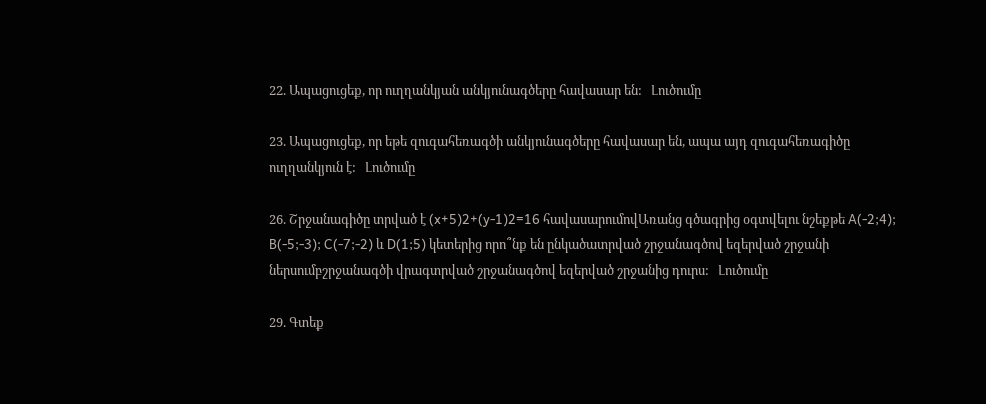22. Ապացուցեք, որ ուղղանկյան անկյունագծերը հավասար են:   Լուծումը

23. Ապացուցեք, որ եթե զուգահեռագծի անկյունագծերը հավասար են, ապա այդ զուգահեռագիծը ուղղանկյուն է:   Լուծումը

26. Շրջանագիծը տրված է (x+5)2+(y-1)2=16 հավասարումովԱռանց գծագրից օգտվելու նշեքթե A(-2;4); B(-5;-3); C(-7;-2) և D(1;5) կետերից որո՞նք են ընկածատրված շրջանագծով եզերված շրջանի ներսումբշրջանագծի վրագտրված շրջանագծով եզերված շրջանից դուրս:   Լուծումը

29. Գտեք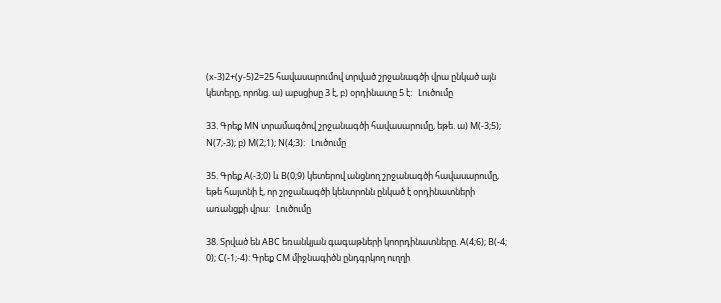(x-3)2+(y-5)2=25 հավասարումով տրված շրջանագծի վրա ընկած այն կետերը, որոնց. ա) աբսցիսը 3 է, բ) օրդինատը 5 է:   Լուծումը

33. Գրեք MN տրամագծով շրջանագծի հավասարումը, եթե. ա) M(-3;5); N(7;-3); բ) M(2;1); N(4;3):   Լուծումը

35. Գրեք A(-3;0) և B(0;9) կետերով անցնող շրջանագծի հավասարումը, եթե հայտնի է, որ շրջանագծի կենտրոնն ընկած է օրդինատների առանցքի վրա:   Լուծումը

38. Տրված են ABC եռանկյան գագաթների կոորդինատները. A(4;6); B(-4; 0); C(-1;-4): Գրեք CM միջնագիծն ընդգրկող ուղղի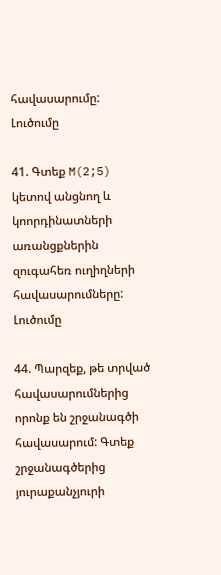հավասարումը:   Լուծումը

41. Գտեք M(2;5) կետով անցնող և կոորդինատների առանցքներին զուգահեռ ուղիղների հավասարումները:   Լուծումը

44. Պարզեք, թե տրված հավասարումներից որոնք են շրջանագծի հավասարում: Գտեք շրջանագծերից յուրաքանչյուրի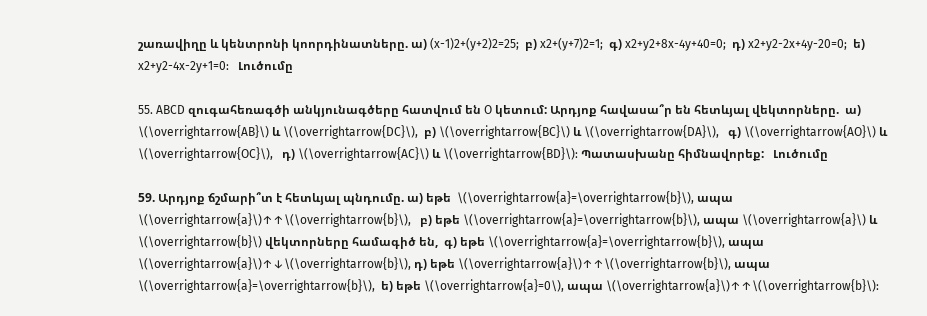շառավիղը և կենտրոնի կոորդինատները. ա) (x-1)2+(y+2)2=25;  բ) x2+(y+7)2=1;  գ) x2+y2+8x-4y+40=0;  դ) x2+y2-2x+4y-20=0;  ե) x2+y2-4x-2y+1=0:   Լուծումը

55. ABCD զուգահեռագծի անկյունագծերը հատվում են O կետում: Արդյոք հավասա՞ր են հետևյալ վեկտորները.  ա) \(\overrightarrow{AB}\) և \(\overrightarrow{DC}\),  բ) \(\overrightarrow{BC}\) և \(\overrightarrow{DA}\),   գ) \(\overrightarrow{AO}\) և \(\overrightarrow{OC}\),   դ) \(\overrightarrow{AC}\) և \(\overrightarrow{BD}\): Պատասխանը հիմնավորեք:   Լուծումը

59. Արդյոք ճշմարի՞տ է հետևյալ պնդումը. ա) եթե  \(\overrightarrow{a}=\overrightarrow{b}\), ապա \(\overrightarrow{a}\)↑↑\(\overrightarrow{b}\),   բ) եթե \(\overrightarrow{a}=\overrightarrow{b}\), ապա \(\overrightarrow{a}\) և \(\overrightarrow{b}\) վեկտորները համագիծ են,  գ) եթե \(\overrightarrow{a}=\overrightarrow{b}\), ապա \(\overrightarrow{a}\)↑↓\(\overrightarrow{b}\), դ) եթե \(\overrightarrow{a}\)↑↑\(\overrightarrow{b}\), ապա  \(\overrightarrow{a}=\overrightarrow{b}\),  ե) եթե \(\overrightarrow{a}=0\), ապա \(\overrightarrow{a}\)↑↑\(\overrightarrow{b}\):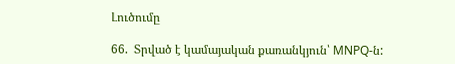Լուծումը

66.  Տրված է կամայական քառանկյուն՝ MNPQ-ն: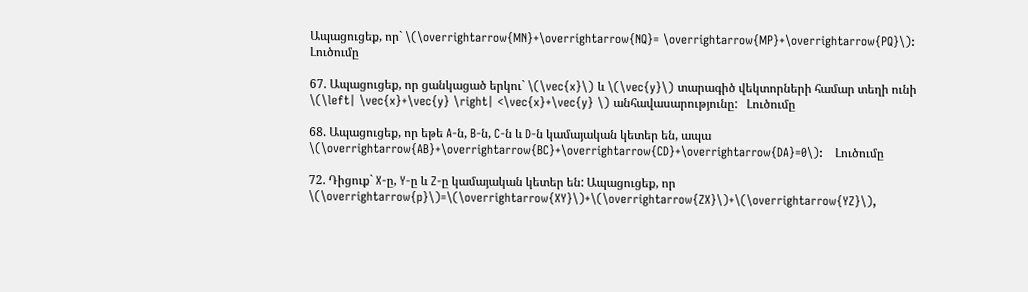Ապացուցեք, որ` \(\overrightarrow{MN}+\overrightarrow{NQ}= \overrightarrow{MP}+\overrightarrow{PQ}\):    Լուծումը

67. Ապացուցեք, որ ցանկացած երկու` \(\vec{x}\) և \(\vec{y}\) տարագիծ վեկտորների համար տեղի ունի \(\left| \vec{x}+\vec{y} \right| <\vec{x}+\vec{y} \) անհավասարությունը:   Լուծումը

68. Ապացուցեք, որ եթե A-ն, B-ն, C-ն և D-ն կամայական կետեր են, ապա \(\overrightarrow{AB}+\overrightarrow{BC}+\overrightarrow{CD}+\overrightarrow{DA}=0\):   Լուծումը

72. Դիցուք` X-ը, Y-ը և Z-ը կամայական կետեր են: Ապացուցեք, որ \(\overrightarrow{p}\)=\(\overrightarrow{XY}\)+\(\overrightarrow{ZX}\)+\(\overrightarrow{YZ}\),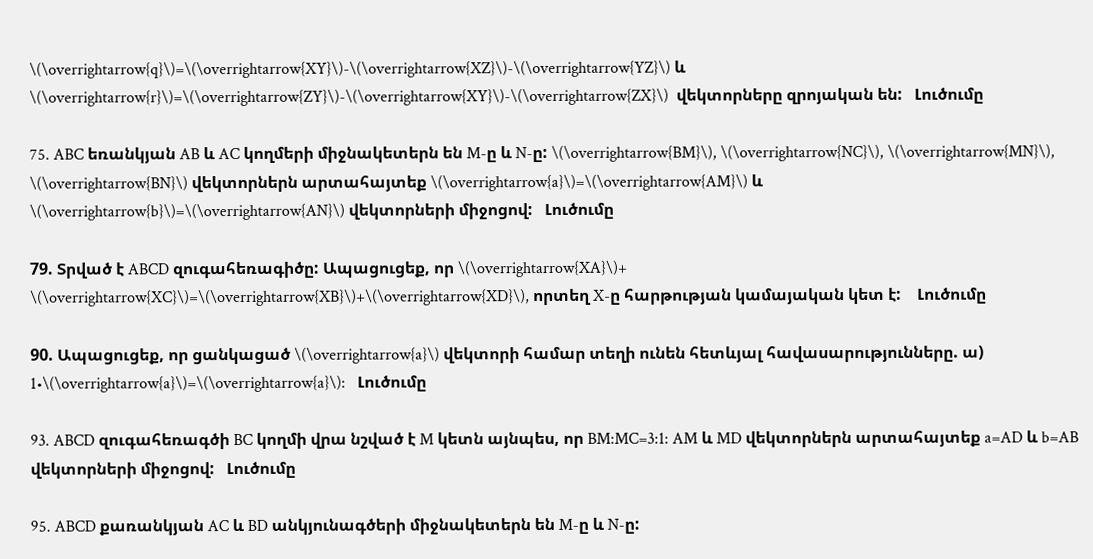\(\overrightarrow{q}\)=\(\overrightarrow{XY}\)-\(\overrightarrow{XZ}\)-\(\overrightarrow{YZ}\) և \(\overrightarrow{r}\)=\(\overrightarrow{ZY}\)-\(\overrightarrow{XY}\)-\(\overrightarrow{ZX}\)  վեկտորները զրոյական են:   Լուծումը

75. ABC եռանկյան AB և AC կողմերի միջնակետերն են M-ը և N-ը: \(\overrightarrow{BM}\), \(\overrightarrow{NC}\), \(\overrightarrow{MN}\), \(\overrightarrow{BN}\) վեկտորներն արտահայտեք \(\overrightarrow{a}\)=\(\overrightarrow{AM}\) և \(\overrightarrow{b}\)=\(\overrightarrow{AN}\) վեկտորների միջոցով:   Լուծումը

79. Տրված է ABCD զուգահեռագիծը: Ապացուցեք, որ \(\overrightarrow{XA}\)+ \(\overrightarrow{XC}\)=\(\overrightarrow{XB}\)+\(\overrightarrow{XD}\), որտեղ X-ը հարթության կամայական կետ է:    Լուծումը

90. Ապացուցեք, որ ցանկացած \(\overrightarrow{a}\) վեկտորի համար տեղի ունեն հետևյալ հավասարությունները. ա) 1•\(\overrightarrow{a}\)=\(\overrightarrow{a}\):   Լուծումը

93. ABCD զուգահեռագծի BC կողմի վրա նշված է M կետն այնպես, որ BM:MC=3:1: AM և MD վեկտորներն արտահայտեք a=AD և b=AB վեկտորների միջոցով:   Լուծումը

95. ABCD քառանկյան AC և BD անկյունագծերի միջնակետերն են M-ը և N-ը: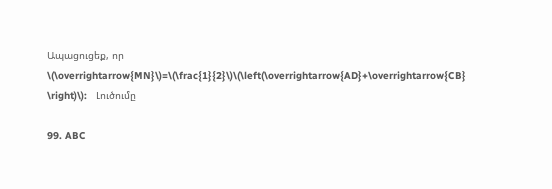Ապացուցեք, որ \(\overrightarrow{MN}\)=\(\frac{1}{2}\)\(\left(\overrightarrow{AD}+\overrightarrow{CB}   \right)\):   Լուծումը

99. ABC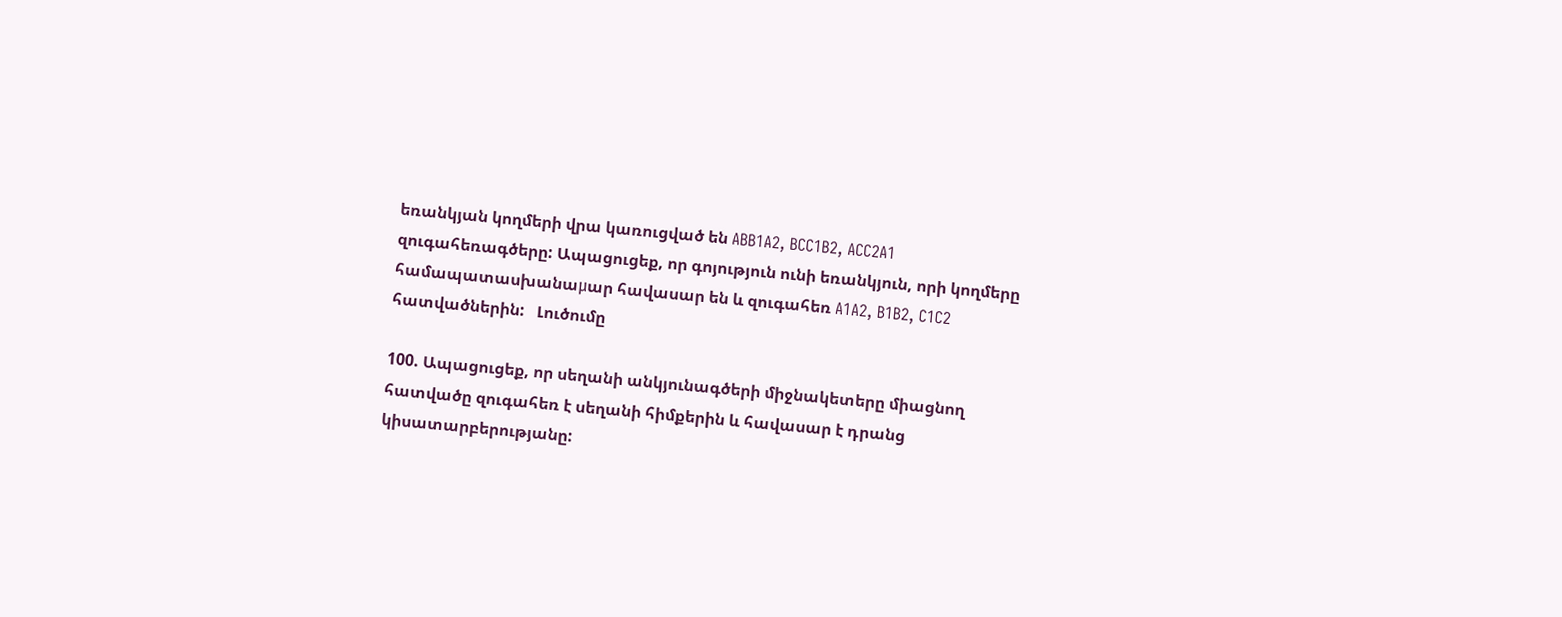եռանկյան կողմերի վրա կառուցված են ABB1A2, BCC1B2, ACC2A1 զուգահեռագծերը: Ապացուցեք, որ գոյություն ունի եռանկյուն, որի կողմերը համապատասխանաμար հավասար են և զուգահեռ A1A2, B1B2, C1C2 հատվածներին:   Լուծումը

100. Ապացուցեք, որ սեղանի անկյունագծերի միջնակետերը միացնող հատվածը զուգահեռ է սեղանի հիմքերին և հավասար է դրանց կիսատարբերությանը: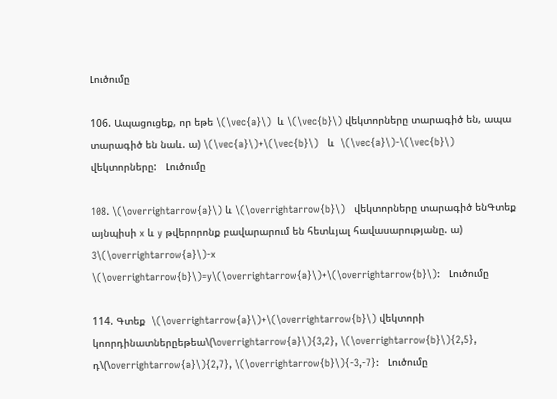Լուծումը

106. Ապացուցեք, որ եթե \(\vec{a}\)  և \(\vec{b}\) վեկտորները տարագիծ են, ապա տարագիծ են նաև. ա) \(\vec{a}\)+\(\vec{b}\)   և  \(\vec{a}\)-\(\vec{b}\)  վեկտորները:   Լուծումը

108. \(\overrightarrow{a}\) և \(\overrightarrow{b}\)   վեկտորները տարագիծ ենԳտեք այնպիսի x և y թվերորոնք բավարարում են հետևյալ հավասարությանը. ա) 3\(\overrightarrow{a}\)-x \(\overrightarrow{b}\)=y\(\overrightarrow{a}\)+\(\overrightarrow{b}\):   Լուծումը

114. Գտեք  \(\overrightarrow{a}\)+\(\overrightarrow{b}\) վեկտորի կոորդինատներըեթեա\(\overrightarrow{a}\){3,2}, \(\overrightarrow{b}\){2,5}, դ\(\overrightarrow{a}\){2,7}, \(\overrightarrow{b}\){-3,-7}:   Լուծումը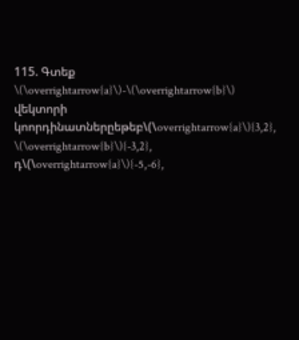115. Գտեք  \(\overrightarrow{a}\)-\(\overrightarrow{b}\) վեկտորի կոորդինատներըեթեբ\(\overrightarrow{a}\){3,2}, \(\overrightarrow{b}\){-3,2}, դ\(\overrightarrow{a}\){-5,-6},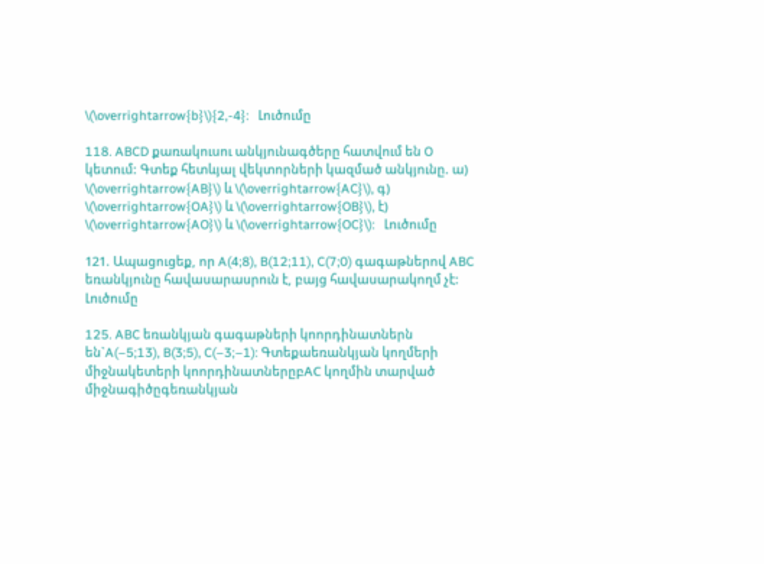\(\overrightarrow{b}\){2,-4}:   Լուծումը

118. ABCD քառակուսու անկյունագծերը հատվում են O կետում: Գտեք հետևյալ վեկտորների կազմած անկյունը. ա) \(\overrightarrow{AB}\) և \(\overrightarrow{AC}\), գ) \(\overrightarrow{OA}\) և \(\overrightarrow{OB}\), է) \(\overrightarrow{AO}\) և \(\overrightarrow{OC}\):   Լուծումը

121. Ապացուցեք, որ A(4;8), B(12;11), C(7;0) գագաթներով ABC եռանկյունը հավասարասրուն է, բայց հավասարակողմ չէ:   Լուծումը

125. ABC եռանկյան գագաթների կոորդինատներն են`A(–5;13), B(3;5), C(–3;–1): Գտեքաեռանկյան կողմերի միջնակետերի կոորդինատներըբAC կողմին տարված միջնագիծըգեռանկյան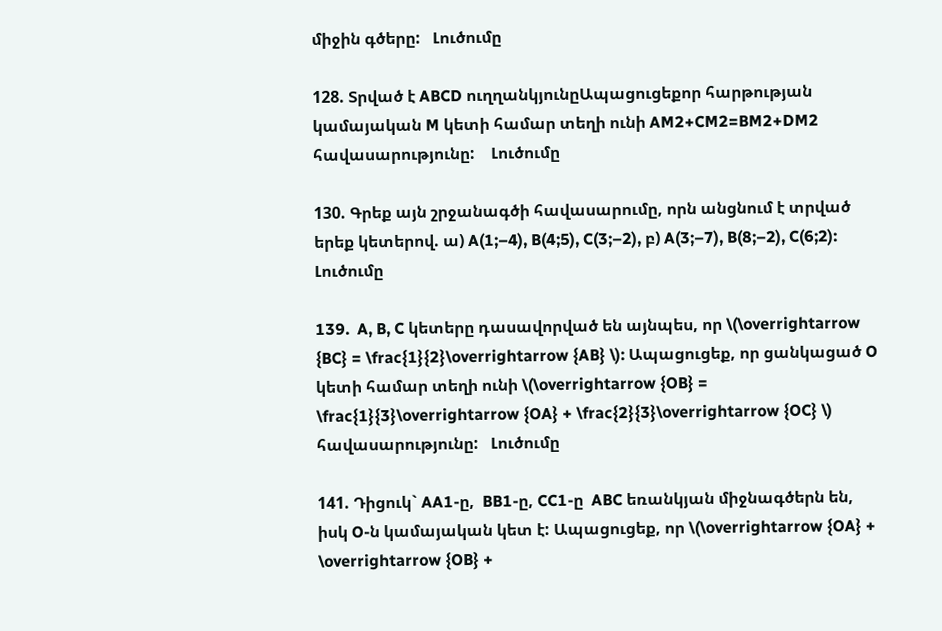միջին գծերը:   Լուծումը

128. Տրված է ABCD ուղղանկյունըԱպացուցեքոր հարթության կամայական M կետի համար տեղի ունի AM2+CM2=BM2+DM2 հավասարությունը:    Լուծումը

130. Գրեք այն շրջանագծի հավասարումը, որն անցնում է տրված երեք կետերով. ա) A(1;–4), B(4;5), C(3;–2), բ) A(3;–7), B(8;–2), C(6;2):   Լուծումը

139.  A, B, C կետերը դասավորված են այնպես, որ \(\overrightarrow {BC} = \frac{1}{2}\overrightarrow {AB} \): Ապացուցեք, որ ցանկացած O կետի համար տեղի ունի \(\overrightarrow {OB} = \frac{1}{3}\overrightarrow {OA} + \frac{2}{3}\overrightarrow {OC} \)  հավասարությունը:   Լուծումը

141. Դիցուկ` AA1-ը,  BB1-ը, CC1-ը  ABC եռանկյան միջնագծերն են, իսկ O-ն կամայական կետ է: Ապացուցեք, որ \(\overrightarrow {OA} + \overrightarrow {OB} +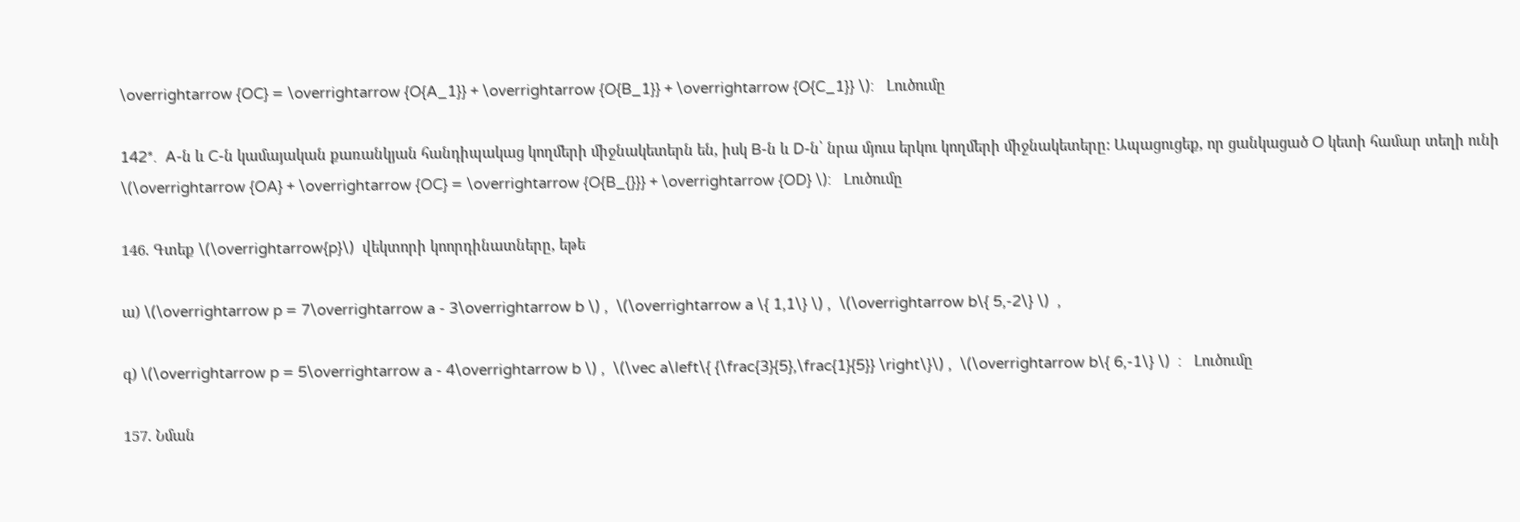\overrightarrow {OC} = \overrightarrow {O{A_1}} + \overrightarrow {O{B_1}} + \overrightarrow {O{C_1}} \):   Լուծումը

142*.  A-ն և C-ն կամայական քառանկյան հանդիպակաց կողմերի միջնակետերն են, իսկ B-ն և D-ն՝ նրա մյուս երկու կողմերի միջնակետերը: Ապացուցեք, որ ցանկացած O կետի համար տեղի ունի \(\overrightarrow {OA} + \overrightarrow {OC} = \overrightarrow {O{B_{}}} + \overrightarrow {OD} \):   Լուծումը

146. Գտեք \(\overrightarrow{p}\)  վեկտորի կոորդինատները, եթե

ա) \(\overrightarrow p = 7\overrightarrow a - 3\overrightarrow b \) ,  \(\overrightarrow a \{ 1,1\} \) ,  \(\overrightarrow b\{ 5,-2\} \)  ,

գ) \(\overrightarrow p = 5\overrightarrow a - 4\overrightarrow b \) ,  \(\vec a\left\{ {\frac{3}{5},\frac{1}{5}} \right\}\) ,  \(\overrightarrow b\{ 6,-1\} \)  :   Լուծումը

157. Նման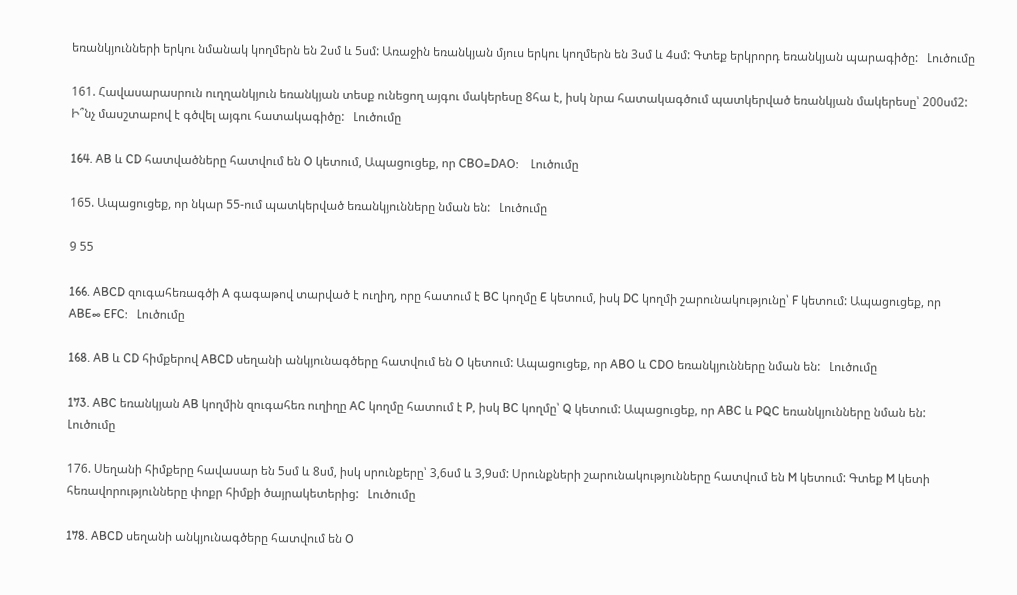եռանկյունների երկու նմանակ կողմերն են 2սմ և 5սմ: Առաջին եռանկյան մյուս երկու կողմերն են 3սմ և 4սմ: Գտեք երկրորդ եռանկյան պարագիծը:   Լուծումը

161. Հավասարասրուն ուղղանկյուն եռանկյան տեսք ունեցող այգու մակերեսը 8հա է, իսկ նրա հատակագծում պատկերված եռանկյան մակերեսը՝ 200սմ2: Ի՞նչ մասշտաբով է գծվել այգու հատակագիծը:   Լուծումը

164. AB և CD հատվածները հատվում են O կետում, Ապացուցեք, որ CBO=DAO:    Լուծումը

165. Ապացուցեք, որ նկար 55-ում պատկերված եռանկյունները նման են:   Լուծումը

9 55

166. ABCD զուգահեռագծի A գագաթով տարված է ուղիղ, որը հատում է BC կողմը E կետում, իսկ DC կողմի շարունակությունը՝ F կետում: Ապացուցեք, որ ABE∞ EFC:   Լուծումը

168. AB և CD հիմքերով ABCD սեղանի անկյունագծերը հատվում են O կետում: Ապացուցեք, որ ABO և CDO եռանկյունները նման են:   Լուծումը

173. ABC եռանկյան AB կողմին զուգահեռ ուղիղը AC կողմը հատում է P, իսկ BC կողմը՝ Q կետում: Ապացուցեք, որ ABC և PQC եռանկյունները նման են:   Լուծումը

176. Սեղանի հիմքերը հավասար են 5սմ և 8սմ, իսկ սրունքերը՝ 3,6սմ և 3,9սմ: Սրունքների շարունակությունները հատվում են M կետում: Գտեք M կետի հեռավորությունները փոքր հիմքի ծայրակետերից:   Լուծումը

178. ABCD սեղանի անկյունագծերը հատվում են O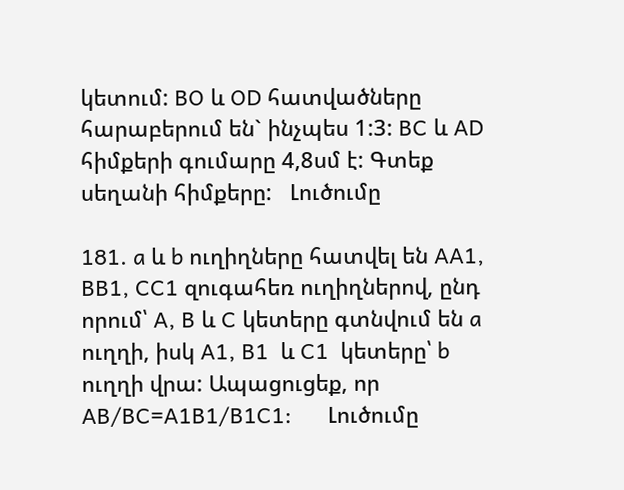կետում: BO և OD հատվածները հարաբերում են` ինչպես 1:3: BC և AD հիմքերի գումարը 4,8սմ է: Գտեք սեղանի հիմքերը:   Լուծումը

181. a և b ուղիղները հատվել են AA1, BB1, CC1 զուգահեռ ուղիղներով, ընդ որում՝ A, B և C կետերը գտնվում են a ուղղի, իսկ A1, B1  և C1  կետերը՝ b  ուղղի վրա: Ապացուցեք, որ AB/BC=A1B1/B1C1:      Լուծումը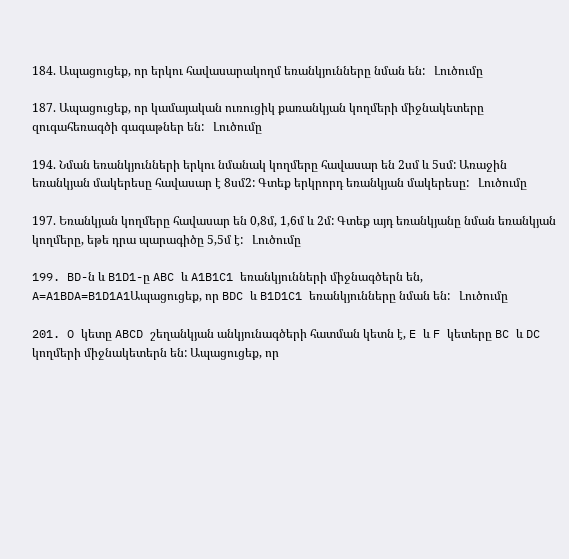184. Ապացուցեք, որ երկու հավասարակողմ եռանկյունները նման են:   Լուծումը

187. Ապացուցեք, որ կամայական ուռուցիկ քառանկյան կողմերի միջնակետերը զուգահեռագծի գագաթներ են:   Լուծումը

194. Նման եռանկյունների երկու նմանակ կողմերը հավասար են 2սմ և 5սմ: Առաջին եռանկյան մակերեսը հավասար է 8սմ2: Գտեք երկրորդ եռանկյան մակերեսը:   Լուծումը

197. Եռանկյան կողմերը հավասար են 0,8մ, 1,6մ և 2մ: Գտեք այդ եռանկյանը նման եռանկյան կողմերը, եթե դրա պարագիծը 5,5մ է:   Լուծումը

199. BD-ն և B1D1-ը ABC և A1B1C1 եռանկյունների միջնագծերն են, A=A1BDA=B1D1A1Ապացուցեք, որ BDC և B1D1C1 եռանկյունները նման են:   Լուծումը

201. O կետը ABCD շեղանկյան անկյունագծերի հատման կետն է, E և F կետերը BC և DC կողմերի միջնակետերն են: Ապացուցեք, որ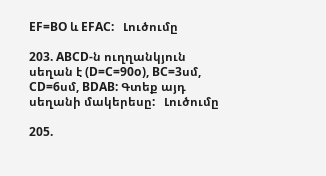EF=BO և EFAC:   Լուծումը

203. ABCD-ն ուղղանկյուն սեղան է (D=C=90o), BC=3սմ, CD=6սմ, BDAB: Գտեք այդ սեղանի մակերեսը:   Լուծումը

205.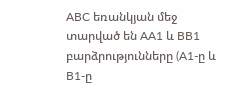ABC եռանկյան մեջ տարված են AA1 և BB1 բարձրությունները (A1-ը և B1-ը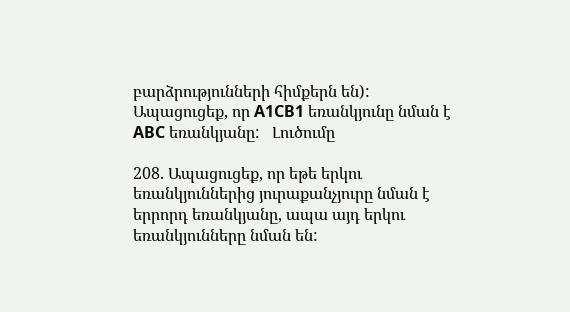բարձրությունների հիմքերն են): Ապացուցեք, որ A1CB1 եռանկյունը նման է ABC եռանկյանը:   Լուծումը

208. Ապացուցեք, որ եթե երկու եռանկյուններից յուրաքանչյուրը նման է երրորդ եռանկյանը, ապա այդ երկու եռանկյունները նման են: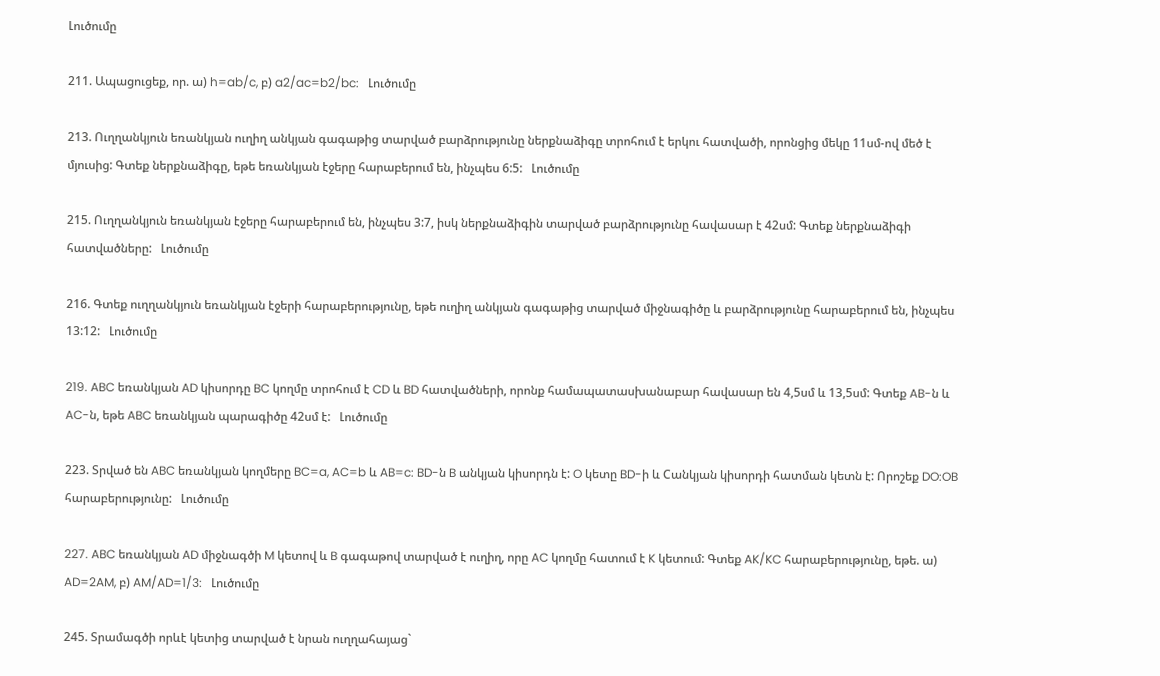Լուծումը

211. Ապացուցեք, որ. ա) h=ab/c, բ) a2/ac=b2/bc:   Լուծումը

213. Ուղղանկյուն եռանկյան ուղիղ անկյան գագաթից տարված բարձրությունը ներքնաձիգը տրոհում է երկու հատվածի, որոնցից մեկը 11սմ-ով մեծ է մյուսից: Գտեք ներքնաձիգը, եթե եռանկյան էջերը հարաբերում են, ինչպես 6:5:   Լուծումը

215. Ուղղանկյուն եռանկյան էջերը հարաբերում են, ինչպես 3:7, իսկ ներքնաձիգին տարված բարձրությունը հավասար է 42սմ: Գտեք ներքնաձիգի հատվածները:   Լուծումը

216. Գտեք ուղղանկյուն եռանկյան էջերի հարաբերությունը, եթե ուղիղ անկյան գագաթից տարված միջնագիծը և բարձրությունը հարաբերում են, ինչպես 13:12:   Լուծումը

219. ABC եռանկյան AD կիսորդը BC կողմը տրոհում է CD և BD հատվածների, որոնք համապատասխանաբար հավասար են 4,5սմ և 13,5սմ: Գտեք AB-ն և AC-ն, եթե ABC եռանկյան պարագիծը 42սմ է:   Լուծումը

223. Տրված են ABC եռանկյան կողմերը BC=a, AC=b և AB=c: BD-ն B անկյան կիսորդն է: O կետը BD-ի և Cանկյան կիսորդի հատման կետն է: Որոշեք DO:OB հարաբերությունը:   Լուծումը

227. ABC եռանկյան AD միջնագծի M կետով և B գագաթով տարված է ուղիղ, որը AC կողմը հատում է K կետում: Գտեք AK/KC հարաբերությունը, եթե. ա) AD=2AM, բ) AM/AD=1/3:   Լուծումը

245. Տրամագծի որևէ կետից տարված է նրան ուղղահայաց`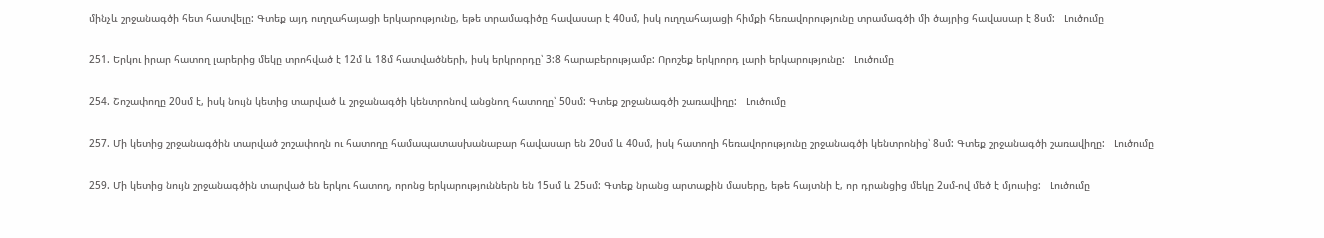մինչև շրջանագծի հետ հատվելը: Գտեք այդ ուղղահայացի երկարությունը, եթե տրամագիծը հավասար է 40սմ, իսկ ուղղահայացի հիմքի հեռավորությունը տրամագծի մի ծայրից հավասար է 8սմ:   Լուծումը

251. Երկու իրար հատող լարերից մեկը տրոհված է 12մ և 18մ հատվածների, իսկ երկրորդը՝ 3:8 հարաբերությամբ: Որոշեք երկրորդ լարի երկարությունը:   Լուծումը

254. Շոշափողը 20սմ է, իսկ նույն կետից տարված և շրջանագծի կենտրոնով անցնող հատողը՝ 50սմ: Գտեք շրջանագծի շառավիղը:   Լուծումը

257. Մի կետից շրջանագծին տարված շոշափողն ու հատողը համապատասխանաբար հավասար են 20սմ և 40սմ, իսկ հատողի հեռավորությունը շրջանագծի կենտրոնից՝ 8սմ: Գտեք շրջանագծի շառավիղը:   Լուծումը

259. Մի կետից նույն շրջանագծին տարված են երկու հատող, որոնց երկարություններն են 15սմ և 25սմ: Գտեք նրանց արտաքին մասերը, եթե հայտնի է, որ դրանցից մեկը 2սմ-ով մեծ է մյուսից:   Լուծումը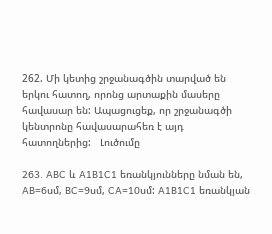262. Մի կետից շրջանագծին տարված են երկու հատող, որոնց արտաքին մասերը հավասար են: Ապացուցեք, որ շրջանագծի կենտրոնը հավասարահեռ է այդ հատողներից:   Լուծումը

263. ABC և A1B1C1 եռանկյունները նման են, AB=6սմ, BC=9սմ, CA=10սմ: A1B1C1 եռանկյան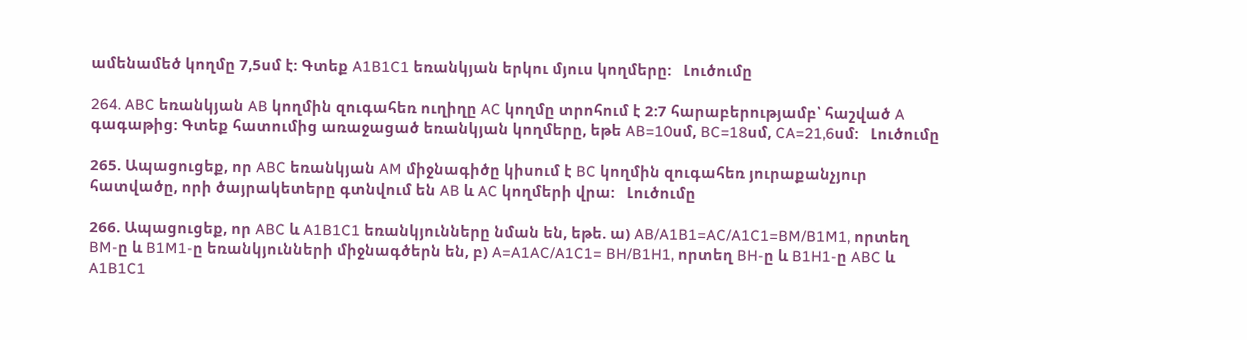ամենամեծ կողմը 7,5սմ է: Գտեք A1B1C1 եռանկյան երկու մյուս կողմերը:   Լուծումը

264. ABC եռանկյան AB կողմին զուգահեռ ուղիղը AC կողմը տրոհում է 2:7 հարաբերությամբ՝ հաշված A գագաթից: Գտեք հատումից առաջացած եռանկյան կողմերը, եթե AB=10սմ, BC=18սմ, CA=21,6սմ:   Լուծումը

265. Ապացուցեք, որ ABC եռանկյան AM միջնագիծը կիսում է BC կողմին զուգահեռ յուրաքանչյուր հատվածը, որի ծայրակետերը գտնվում են AB և AC կողմերի վրա:   Լուծումը

266. Ապացուցեք, որ ABC և A1B1C1 եռանկյունները նման են, եթե. ա) AB/A1B1=AC/A1C1=BM/B1M1, որտեղ BM-ը և B1M1-ը եռանկյունների միջնագծերն են, բ) A=A1AC/A1C1= BH/B1H1, որտեղ BH-ը և B1H1-ը ABC և A1B1C1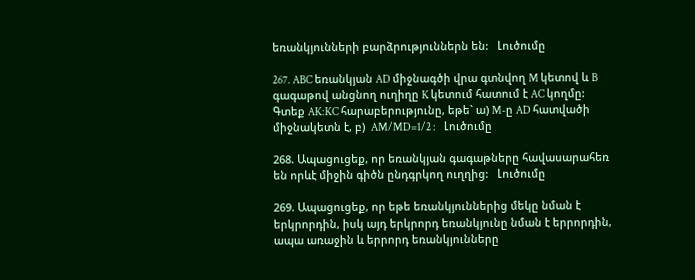եռանկյունների բարձրություններն են:   Լուծումը

267. ABC եռանկյան AD միջնագծի վրա գտնվող M կետով և B գագաթով անցնող ուղիղը K կետում հատում է AC կողմը: Գտեք AK:KC հարաբերությունը, եթե` ա) M-ը AD հատվածի միջնակետն է, բ)  AM/MD=1/2 :    Լուծումը

268. Ապացուցեք, որ եռանկյան գագաթները հավասարահեռ են որևէ միջին գիծն ընդգրկող ուղղից:   Լուծումը

269. Ապացուցեք, որ եթե եռանկյուններից մեկը նման է երկրորդին, իսկ այդ երկրորդ եռանկյունը նման է երրորդին, ապա առաջին և երրորդ եռանկյունները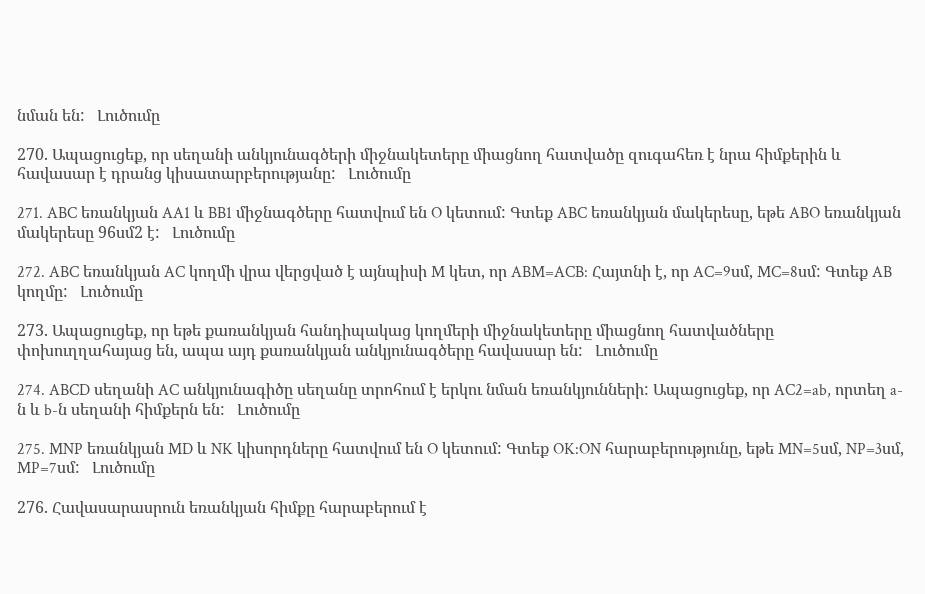նման են:   Լուծումը

270. Ապացուցեք, որ սեղանի անկյունագծերի միջնակետերը միացնող հատվածը զուգահեռ է նրա հիմքերին և հավասար է դրանց կիսատարբերությանը:   Լուծումը

271. ABC եռանկյան AA1 և BB1 միջնագծերը հատվում են O կետում: Գտեք ABC եռանկյան մակերեսը, եթե ABO եռանկյան մակերեսը 96սմ2 է:   Լուծումը

272. ABC եռանկյան AC կողմի վրա վերցված է այնպիսի M կետ, որ ABM=ACB: Հայտնի է, որ AC=9սմ, MC=8սմ: Գտեք AB կողմը:   Լուծումը

273. Ապացուցեք, որ եթե քառանկյան հանդիպակաց կողմերի միջնակետերը միացնող հատվածները փոխուղղահայաց են, ապա այդ քառանկյան անկյունագծերը հավասար են:   Լուծումը

274. ABCD սեղանի AC անկյունագիծը սեղանը տրոհում է երկու նման եռանկյունների: Ապացուցեք, որ AC2=ab, որտեղ a-ն և b-ն սեղանի հիմքերն են:   Լուծումը

275. MNP եռանկյան MD և NK կիսորդները հատվում են O կետում: Գտեք OK:ON հարաբերությունը, եթե MN=5սմ, NP=3սմ, MP=7սմ:   Լուծումը

276. Հավասարասրուն եռանկյան հիմքը հարաբերում է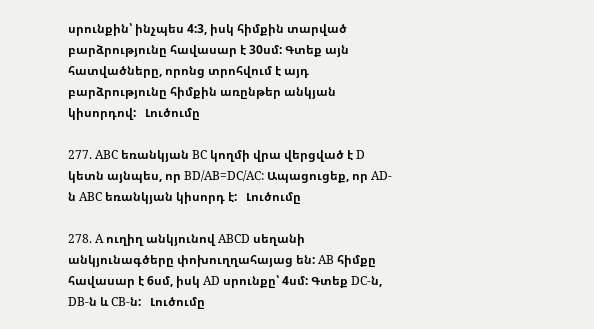սրունքին՝ ինչպես 4:3, իսկ հիմքին տարված բարձրությունը հավասար է 30սմ: Գտեք այն հատվածները, որոնց տրոհվում է այդ բարձրությունը հիմքին առընթեր անկյան կիսորդով:   Լուծումը

277. ABC եռանկյան BC կողմի վրա վերցված է D կետն այնպես, որ BD/AB=DC/AC: Ապացուցեք, որ AD-ն ABC եռանկյան կիսորդ է:   Լուծումը

278. A ուղիղ անկյունով ABCD սեղանի անկյունագծերը փոխուղղահայաց են: AB հիմքը հավասար է 6սմ, իսկ AD սրունքը՝ 4սմ: Գտեք DC-ն, DB-ն և CB-ն:   Լուծումը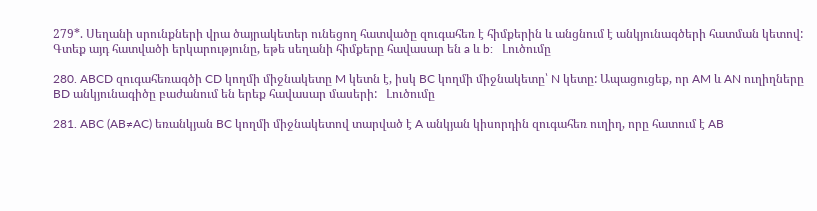279*. Սեղանի սրունքների վրա ծայրակետեր ունեցող հատվածը զուգահեռ է հիմքերին և անցնում է անկյունագծերի հատման կետով: Գտեք այդ հատվածի երկարությունը, եթե սեղանի հիմքերը հավասար են a և b:   Լուծումը

280. ABCD զուգահեռագծի CD կողմի միջնակետը M կետն է, իսկ BC կողմի միջնակետը՝ N կետը: Ապացուցեք, որ AM և AN ուղիղները BD անկյունագիծը բաժանում են երեք հավասար մասերի:   Լուծումը

281. ABC (AB≠AC) եռանկյան BC կողմի միջնակետով տարված է A անկյան կիսորդին զուգահեռ ուղիղ, որը հատում է AB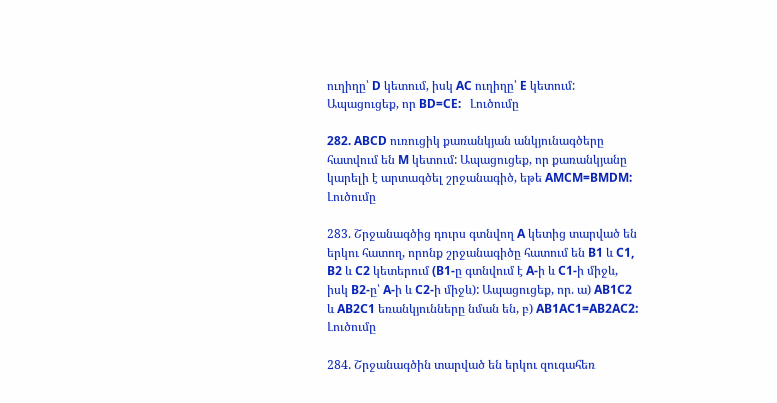ուղիղը՝ D կետում, իսկ AC ուղիղը՝ E կետում: Ապացուցեք, որ BD=CE:   Լուծումը

282. ABCD ուռուցիկ քառանկյան անկյունագծերը հատվում են M կետում: Ապացուցեք, որ քառանկյանը կարելի է արտագծել շրջանագիծ, եթե AMCM=BMDM:   Լուծումը

283. Շրջանագծից դուրս գտնվող A կետից տարված են երկու հատող, որոնք շրջանագիծը հատում են B1 և C1, B2 և C2 կետերում (B1-ը գտնվում է A-ի և C1-ի միջև, իսկ B2-ը՝ A-ի և C2-ի միջև): Ապացուցեք, որ. ա) AB1C2 և AB2C1 եռանկյունները նման են, բ) AB1AC1=AB2AC2:   Լուծումը

284. Շրջանագծին տարված են երկու զուգահեռ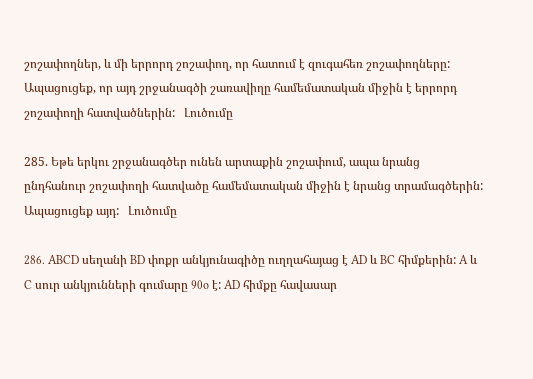շոշափողներ, և մի երրորդ շոշափող, որ հատում է զուգահեռ շոշափողները: Ապացուցեք, որ այդ շրջանագծի շառավիղը համեմատական միջին է երրորդ շոշափողի հատվածներին:   Լուծումը

285. Եթե երկու շրջանագծեր ունեն արտաքին շոշափում, ապա նրանց ընդհանուր շոշափողի հատվածը համեմատական միջին է նրանց տրամագծերին: Ապացուցեք այդ:   Լուծումը

286. ABCD սեղանի BD փոքր անկյունագիծը ուղղահայաց է AD և BC հիմքերին: A և C սուր անկյունների գումարը 90o է: AD հիմքը հավասար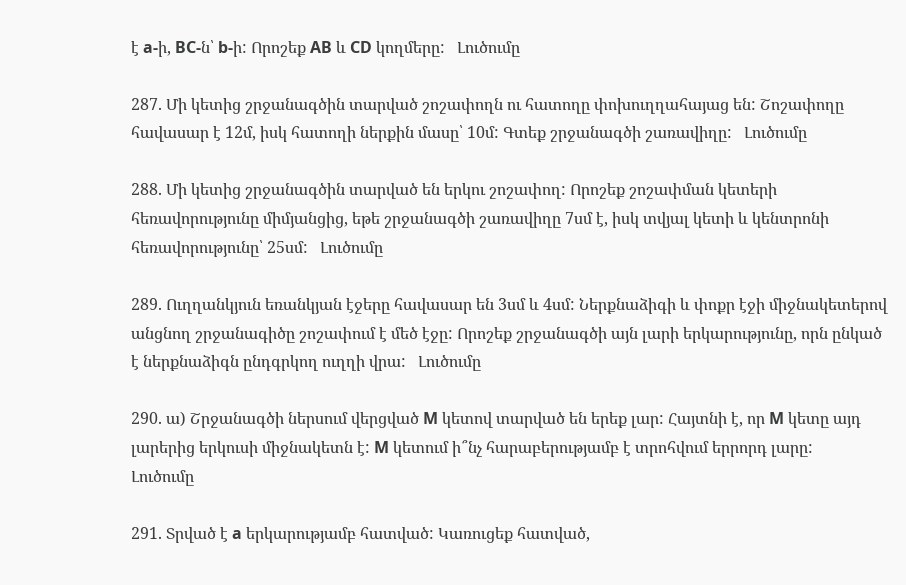է a-ի, BC-ն՝ b-ի: Որոշեք AB և CD կողմերը:   Լուծումը

287. Մի կետից շրջանագծին տարված շոշափողն ու հատողը փոխուղղահայաց են: Շոշափողը հավասար է 12մ, իսկ հատողի ներքին մասը՝ 10մ: Գտեք շրջանագծի շառավիղը:   Լուծումը

288. Մի կետից շրջանագծին տարված են երկու շոշափող: Որոշեք շոշափման կետերի հեռավորությունը միմյանցից, եթե շրջանագծի շառավիղը 7սմ է, իսկ տվյալ կետի և կենտրոնի հեռավորությունը՝ 25սմ:   Լուծումը

289. Ուղղանկյուն եռանկյան էջերը հավասար են 3սմ և 4սմ: Ներքնաձիգի և փոքր էջի միջնակետերով անցնող շրջանագիծը շոշափում է մեծ էջը: Որոշեք շրջանագծի այն լարի երկարությունը, որն ընկած է ներքնաձիգն ընդգրկող ուղղի վրա:   Լուծումը

290. ա) Շրջանագծի ներսում վերցված M կետով տարված են երեք լար: Հայտնի է, որ M կետը այդ լարերից երկուսի միջնակետն է: M կետում ի՞նչ հարաբերությամբ է տրոհվում երրորդ լարը:   Լուծումը

291. Տրված է a երկարությամբ հատված: Կառուցեք հատված,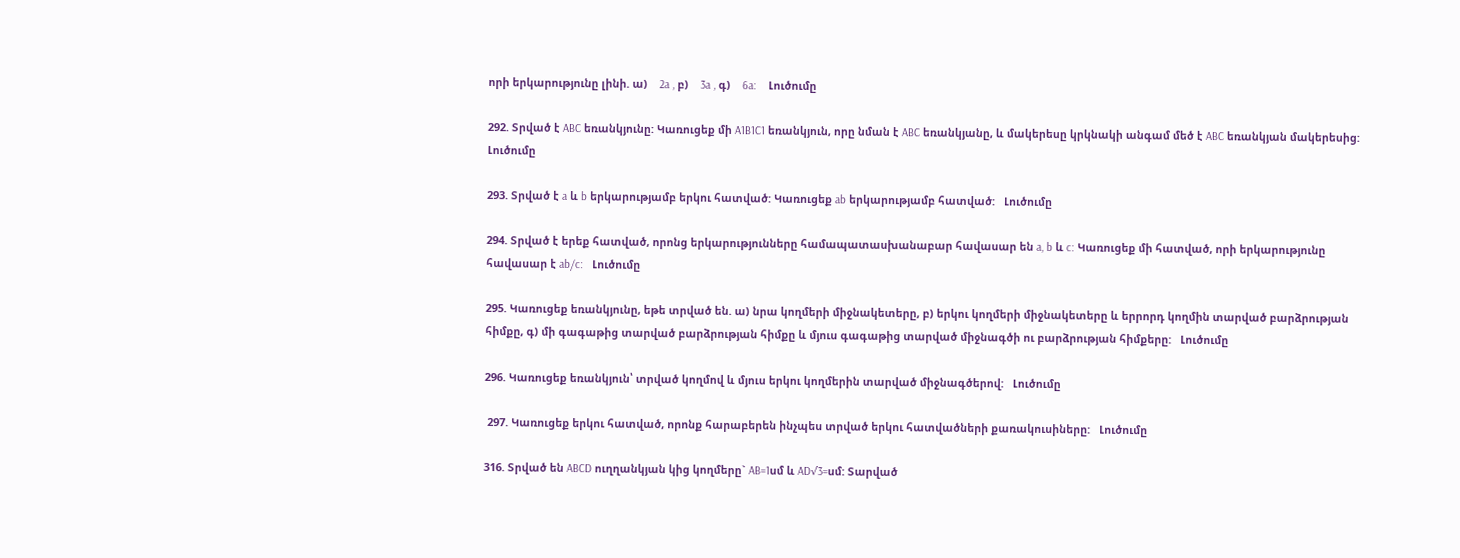որի երկարությունը լինի. ա)    2a , բ)    3a , գ)    6a:    Լուծումը

292. Տրված է ABC եռանկյունը: Կառուցեք մի A1B1C1 եռանկյուն, որը նման է ABC եռանկյանը, և մակերեսը կրկնակի անգամ մեծ է ABC եռանկյան մակերեսից:   Լուծումը

293. Տրված է a և b երկարությամբ երկու հատված: Կառուցեք ab երկարությամբ հատված:   Լուծումը

294. Տրված է երեք հատված, որոնց երկարությունները համապատասխանաբար հավասար են a, b և c: Կառուցեք մի հատված, որի երկարությունը հավասար է ab/c:   Լուծումը

295. Կառուցեք եռանկյունը, եթե տրված են. ա) նրա կողմերի միջնակետերը, բ) երկու կողմերի միջնակետերը և երրորդ կողմին տարված բարձրության հիմքը, գ) մի գագաթից տարված բարձրության հիմքը և մյուս գագաթից տարված միջնագծի ու բարձրության հիմքերը:   Լուծումը

296. Կառուցեք եռանկյուն՝ տրված կողմով և մյուս երկու կողմերին տարված միջնագծերով:   Լուծումը

 297. Կառուցեք երկու հատված, որոնք հարաբերեն ինչպես տրված երկու հատվածների քառակուսիները:   Լուծումը

316. Տրված են ABCD ուղղանկյան կից կողմերը` AB=1սմ և AD√3=սմ: Տարված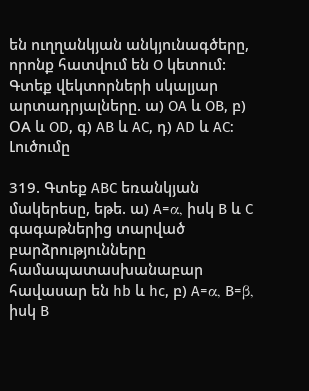են ուղղանկյան անկյունագծերը, որոնք հատվում են O կետում: Գտեք վեկտորների սկալյար արտադրյալները. ա) OA և OB, բ) ՕA և OD, գ) AB և AC, դ) AD և AC:   Լուծումը

319. Գտեք ABC եռանկյան մակերեսը, եթե. ա) A=α, իսկ B և C գագաթներից տարված բարձրությունները համապատասխանաբար հավասար են hb և hc, բ) A=α, B=β, իսկ B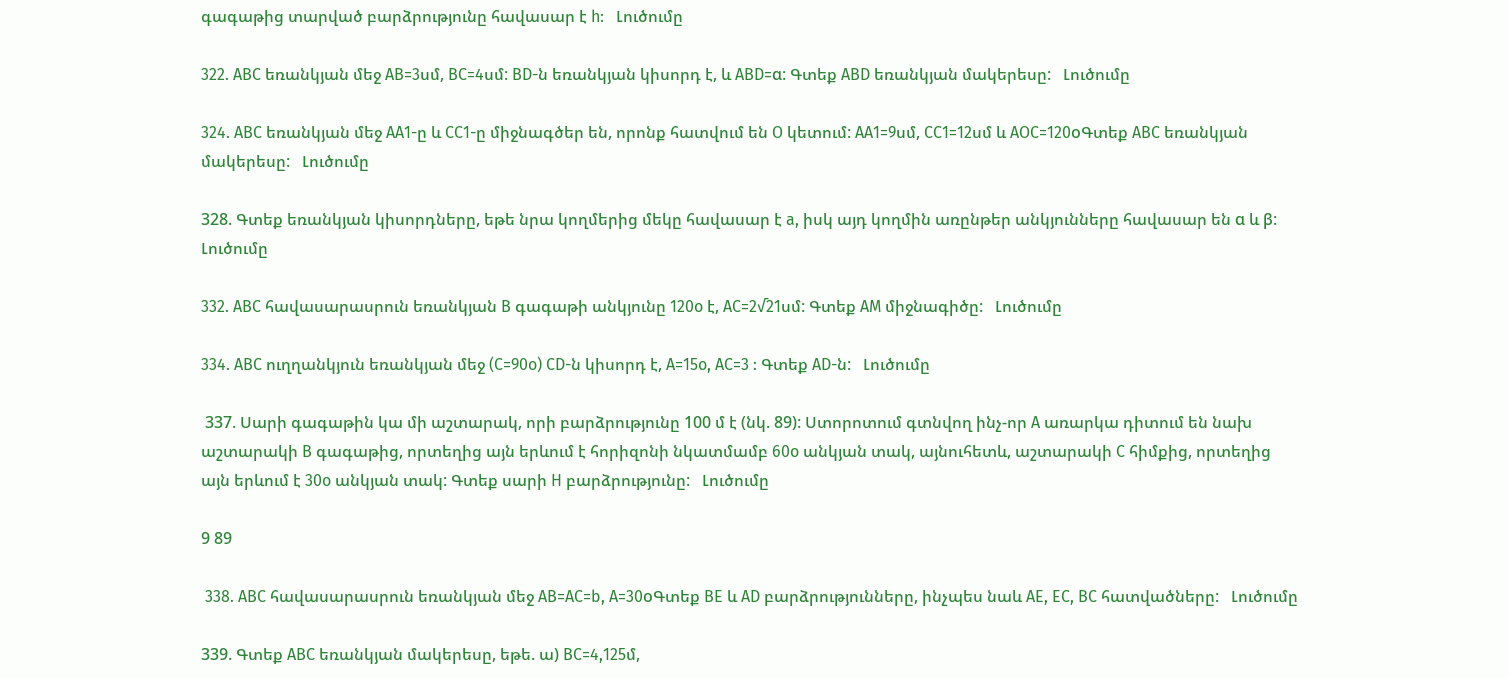գագաթից տարված բարձրությունը հավասար է h:   Լուծումը

322. ABC եռանկյան մեջ AB=3սմ, BC=4սմ: BD-ն եռանկյան կիսորդ է, և ABD=α: Գտեք ABD եռանկյան մակերեսը:   Լուծումը

324. ABC եռանկյան մեջ AA1-ը և CC1-ը միջնագծեր են, որոնք հատվում են O կետում: AA1=9սմ, CC1=12սմ և AOC=120oԳտեք ABC եռանկյան մակերեսը:   Լուծումը

328. Գտեք եռանկյան կիսորդները, եթե նրա կողմերից մեկը հավասար է a, իսկ այդ կողմին առընթեր անկյունները հավասար են α և β:   Լուծումը

332. ABC հավասարասրուն եռանկյան B գագաթի անկյունը 120o է, AC=2√21սմ: Գտեք AM միջնագիծը:   Լուծումը

334. ABC ուղղանկյուն եռանկյան մեջ (C=90o) CD-ն կիսորդ է, A=15o, AC=3 : Գտեք AD-ն:   Լուծումը

 337. Սարի գագաթին կա մի աշտարակ, որի բարձրությունը 100 մ է (նկ. 89): Ստորոտում գտնվող ինչ-որ A առարկա դիտում են նախ աշտարակի B գագաթից, որտեղից այն երևում է հորիզոնի նկատմամբ 60o անկյան տակ, այնուհետև, աշտարակի C հիմքից, որտեղից այն երևում է 30o անկյան տակ: Գտեք սարի H բարձրությունը:   Լուծումը

9 89

 338. ABC հավասարասրուն եռանկյան մեջ AB=AC=b, A=30oԳտեք BE և AD բարձրությունները, ինչպես նաև AE, EC, BC հատվածները:   Լուծումը

339. Գտեք ABC եռանկյան մակերեսը, եթե. ա) BC=4,125մ,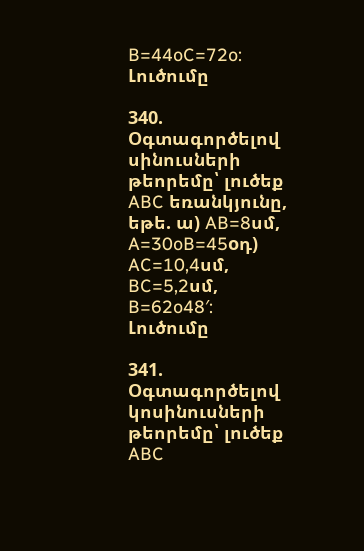B=44oC=72o:    Լուծումը

340. Օգտագործելով սինուսների թեորեմը՝ լուծեք ABC եռանկյունը, եթե. ա) AB=8սմ, A=30oB=45oդ) AC=10,4սմ, BC=5,2սմ, B=62o48′:   Լուծումը

341. Օգտագործելով կոսինուսների թեորեմը՝ լուծեք ABC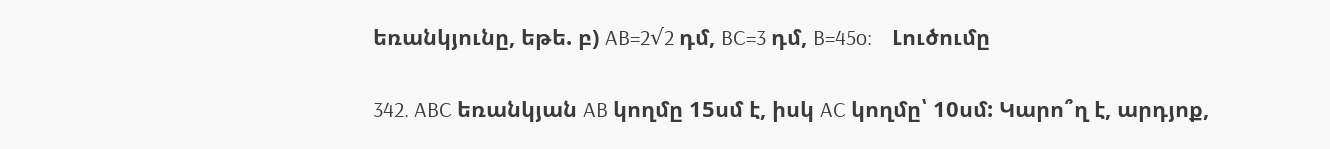եռանկյունը, եթե. բ) AB=2√2 դմ, BC=3 դմ, B=45o:    Լուծումը

342. ABC եռանկյան AB կողմը 15սմ է, իսկ AC կողմը՝ 10սմ: Կարո՞ղ է, արդյոք,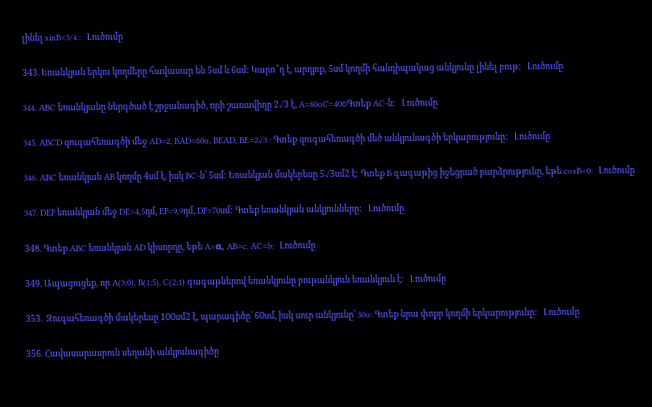լինել sinB=3/4 :   Լուծումը

343. Եռանկյան երկու կողմերը հավասար են 5սմ և 6սմ: Կարո՞ղ է, արդյոք, 5սմ կողմի հանդիպակաց անկյունը լինել բութ:   Լուծումը

344. ABC եռանկյանը ներգծած է շրջանագիծ, որի շառավիղը 2√3 է, A=80oC=40oԳտեք AC-ն:   Լուծումը

345. ABCD զուգահեռագծի մեջ AD=2, BAD=60o, BEAD, BE=2√3 : Գտեք զուգահեռագծի մեծ անկյունագծի երկարությունը:   Լուծումը

346. ABC եռանկյան AB կողմը 4սմ է, իսկ BC-ն՝ 5սմ: Եռանկյան մակերեսը 5√3սմ2 է: Գտեք B գագաթից իջեցրած բարձրությունը, եթե cosB<0:   Լուծումը

347. DEF եռանկյան մեջ DE=4,5դմ, EF=9,9դմ, DF=70սմ: Գտեք եռանկյան անկյունները:   Լուծումը

348. Գտեք ABC եռանկյան AD կիսորդը, եթե A=α, AB=c, AC=b:   Լուծումը

349. Ապացուցեք, որ A(3;0), B(1;5), C(2;1) գագաթներով եռանկյունը բութանկյուն եռանկյուն է:   Լուծումը

353.  Զուգահեռագծի մակերեսը 100սմ2 է, պարագիծը՝ 60սմ, իսկ սուր անկյունը՝ 30o: Գտեք նրա փոքր կողմի երկարությունը:   Լուծումը

356. Հավասարասրուն սեղանի անկյունագիծը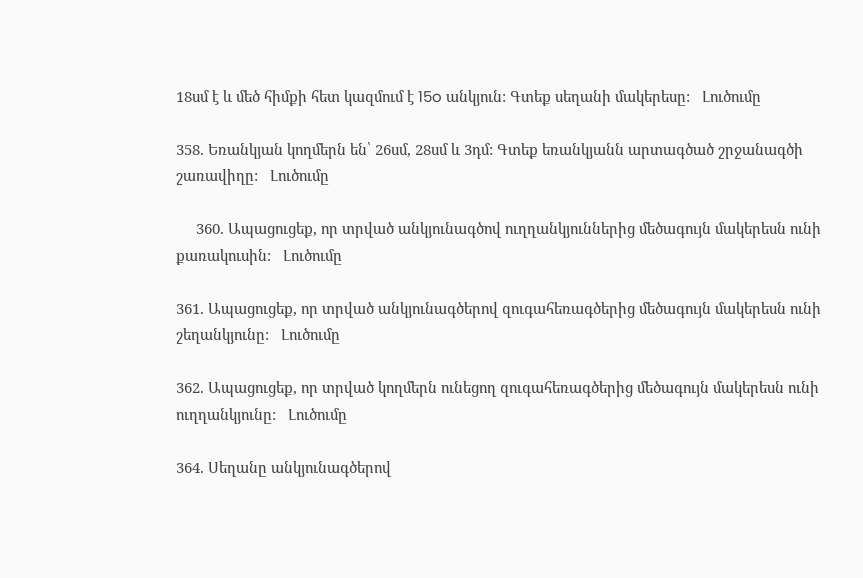18սմ է և մեծ հիմքի հետ կազմում է 15o անկյուն: Գտեք սեղանի մակերեսը:   Լուծումը

358. Եռանկյան կողմերն են՝ 26սմ, 28սմ և 3դմ: Գտեք եռանկյանն արտագծած շրջանագծի շառավիղը:   Լուծումը

     360. Ապացուցեք, որ տրված անկյունագծով ուղղանկյուններից մեծագույն մակերեսն ունի քառակուսին:   Լուծումը

361. Ապացուցեք, որ տրված անկյունագծերով զուգահեռագծերից մեծագույն մակերեսն ունի շեղանկյունը:   Լուծումը

362. Ապացուցեք, որ տրված կողմերն ունեցող զուգահեռագծերից մեծագույն մակերեսն ունի ուղղանկյունը:   Լուծումը

364. Սեղանը անկյունագծերով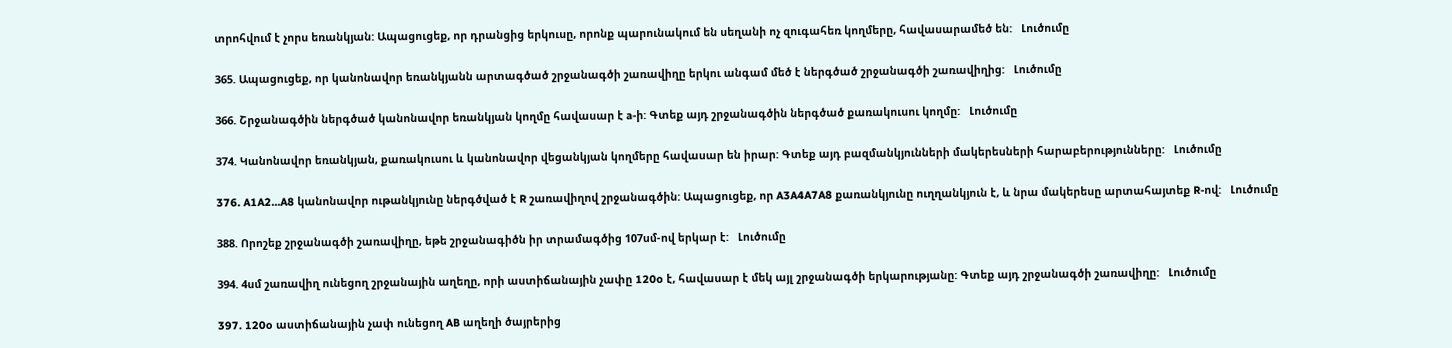տրոհվում է չորս եռանկյան: Ապացուցեք, որ դրանցից երկուսը, որոնք պարունակում են սեղանի ոչ զուգահեռ կողմերը, հավասարամեծ են:   Լուծումը

365. Ապացուցեք, որ կանոնավոր եռանկյանն արտագծած շրջանագծի շառավիղը երկու անգամ մեծ է ներգծած շրջանագծի շառավիղից:   Լուծումը

366. Շրջանագծին ներգծած կանոնավոր եռանկյան կողմը հավասար է a-ի: Գտեք այդ շրջանագծին ներգծած քառակուսու կողմը:   Լուծումը

374. Կանոնավոր եռանկյան, քառակուսու և կանոնավոր վեցանկյան կողմերը հավասար են իրար: Գտեք այդ բազմանկյունների մակերեսների հարաբերությունները:   Լուծումը

376. A1A2…A8 կանոնավոր ութանկյունը ներգծված է R շառավիղով շրջանագծին: Ապացուցեք, որ A3A4A7A8 քառանկյունը ուղղանկյուն է, և նրա մակերեսը արտահայտեք R-ով:   Լուծումը

388. Որոշեք շրջանագծի շառավիղը, եթե շրջանագիծն իր տրամագծից 107սմ-ով երկար է:   Լուծումը

394. 4սմ շառավիղ ունեցող շրջանային աղեղը, որի աստիճանային չափը 120o է, հավասար է մեկ այլ շրջանագծի երկարությանը: Գտեք այդ շրջանագծի շառավիղը:   Լուծումը

397. 120o աստիճանային չափ ունեցող AB աղեղի ծայրերից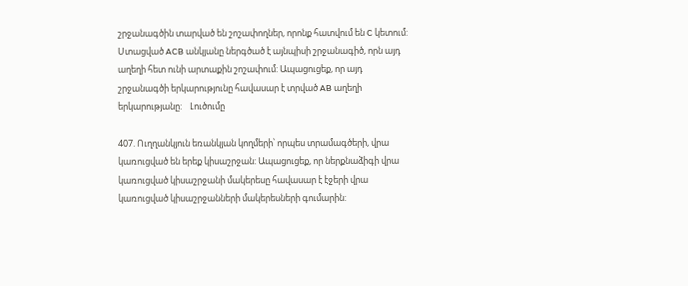շրջանագծին տարված են շոշափողներ, որոնք հատվում են C կետում: Ստացված ACB անկյանը ներգծած է այնպիսի շրջանագիծ, որն այդ աղեղի հետ ունի արտաքին շոշափում: Ապացուցեք, որ այդ շրջանագծի երկարությունը հավասար է տրված AB աղեղի երկարությանը:    Լուծումը

407. Ուղղանկյուն եռանկյան կողմերի՝ որպես տրամագծերի, վրա կառուցված են երեք կիսաշրջան: Ապացուցեք, որ ներքնաձիգի վրա կառուցված կիսաշրջանի մակերեսը հավասար է էջերի վրա կառուցված կիսաշրջանների մակերեսների գումարին: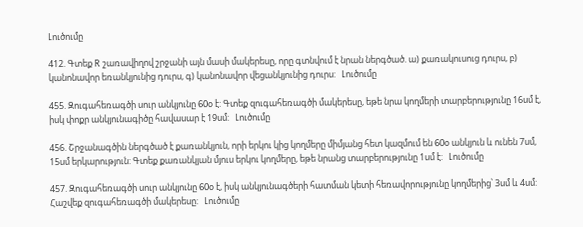Լուծումը

412. Գտեք R շառավիղով շրջանի այն մասի մակերեսը, որը գտնվում է նրան ներգծած. ա) քառակուսուց դուրս, բ) կանոնավոր եռանկյունից դուրս, գ) կանոնավոր վեցանկյունից դուրս:   Լուծումը

455. Զուգահեռագծի սուր անկյունը 60o է: Գտեք զուգահեռագծի մակերեսը, եթե նրա կողմերի տարբերությունը 16սմ է, իսկ փոքր անկյունագիծը հավասար է 19սմ:   Լուծումը

456. Շրջանագծին ներգծած է քառանկյուն, որի երկու կից կողմերը միմյանց հետ կազմում են 60o անկյուն և ունեն 7սմ, 15սմ երկարություն: Գտեք քառանկյան մյուս երկու կողմերը, եթե նրանց տարբերությունը 1սմ է:   Լուծումը

457. Զուգահեռագծի սուր անկյունը 60o է, իսկ անկյունագծերի հատման կետի հեռավորությունը կողմերից՝ 3սմ և 4սմ: Հաշվեք զուգահեռագծի մակերեսը:   Լուծումը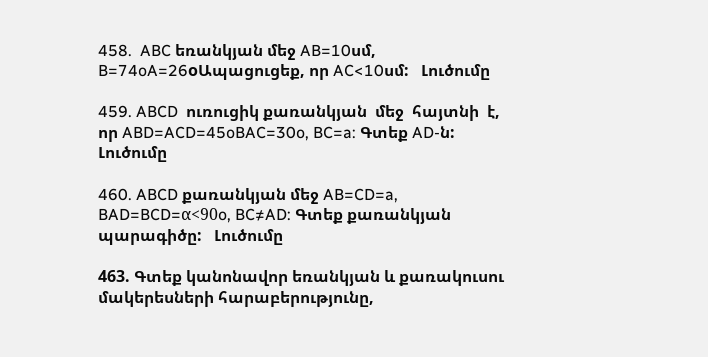458.  ABC եռանկյան մեջ AB=10սմ, B=74oA=26oԱպացուցեք, որ AC<10սմ:   Լուծումը

459. ABCD  ուռուցիկ քառանկյան  մեջ  հայտնի  է,  որ ABD=ACD=45oBAC=30o, BC=a: Գտեք AD-ն:   Լուծումը

460. ABCD քառանկյան մեջ AB=CD=a, BAD=BCD=α<90o, BC≠AD: Գտեք քառանկյան պարագիծը:   Լուծումը

463. Գտեք կանոնավոր եռանկյան և քառակուսու մակերեսների հարաբերությունը,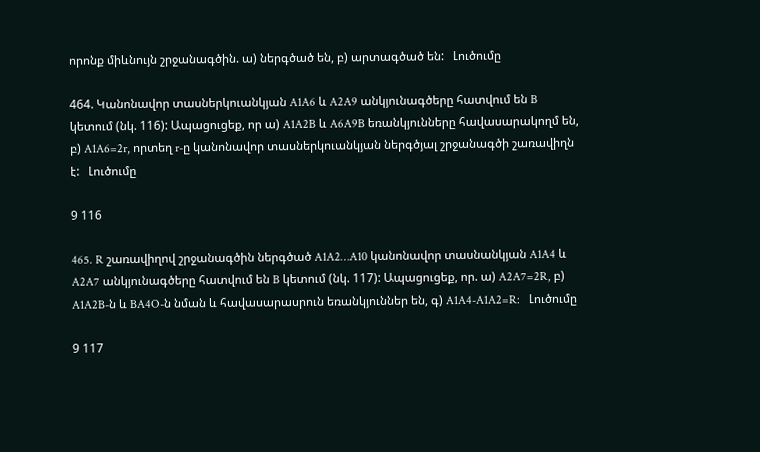որոնք միևնույն շրջանագծին. ա) ներգծած են, բ) արտագծած են:   Լուծումը

464. Կանոնավոր տասներկուանկյան A1A6 և A2A9 անկյունագծերը հատվում են B կետում (նկ. 116): Ապացուցեք, որ ա) A1A2B և A6A9B եռանկյունները հավասարակողմ են, բ) A1A6=2r, որտեղ r-ը կանոնավոր տասներկուանկյան ներգծյալ շրջանագծի շառավիղն է:   Լուծումը

9 116

465. R շառավիղով շրջանագծին ներգծած A1A2…A10 կանոնավոր տասնանկյան A1A4 և A2A7 անկյունագծերը հատվում են B կետում (նկ. 117): Ապացուցեք, որ. ա) A2A7=2R, բ) A1A2B-ն և BA4O-ն նման և հավասարասրուն եռանկյուններ են, գ) A1A4-A1A2=R:   Լուծումը

9 117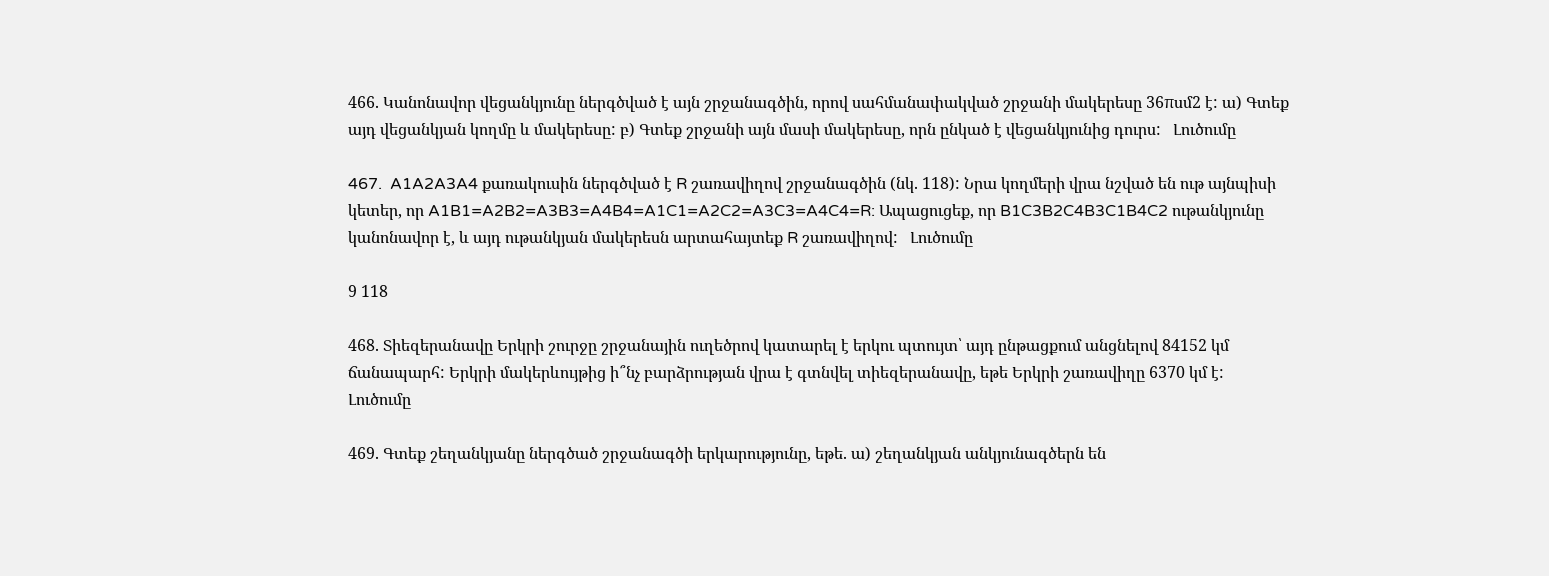466. Կանոնավոր վեցանկյունը ներգծված է այն շրջանագծին, որով սահմանափակված շրջանի մակերեսը 36πսմ2 է: ա) Գտեք այդ վեցանկյան կողմը և մակերեսը: բ) Գտեք շրջանի այն մասի մակերեսը, որն ընկած է վեցանկյունից դուրս:   Լուծումը

467.  A1A2A3A4 քառակուսին ներգծված է R շառավիղով շրջանագծին (նկ. 118): Նրա կողմերի վրա նշված են ութ այնպիսի կետեր, որ A1B1=A2B2=A3B3=A4B4=A1C1=A2C2=A3C3=A4C4=R: Ապացուցեք, որ B1C3B2C4B3C1B4C2 ութանկյունը կանոնավոր է, և այդ ութանկյան մակերեսն արտահայտեք R շառավիղով:   Լուծումը

9 118

468. Տիեզերանավը Երկրի շուրջը շրջանային ուղեծրով կատարել է երկու պտույտ՝ այդ ընթացքում անցնելով 84152 կմ ճանապարհ: Երկրի մակերևույթից ի՞նչ բարձրության վրա է գտնվել տիեզերանավը, եթե Երկրի շառավիղը 6370 կմ է:   Լուծումը

469. Գտեք շեղանկյանը ներգծած շրջանագծի երկարությունը, եթե. ա) շեղանկյան անկյունագծերն են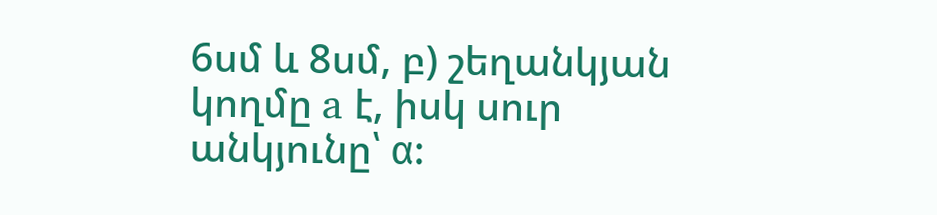6սմ և 8սմ, բ) շեղանկյան կողմը a է, իսկ սուր անկյունը՝ α: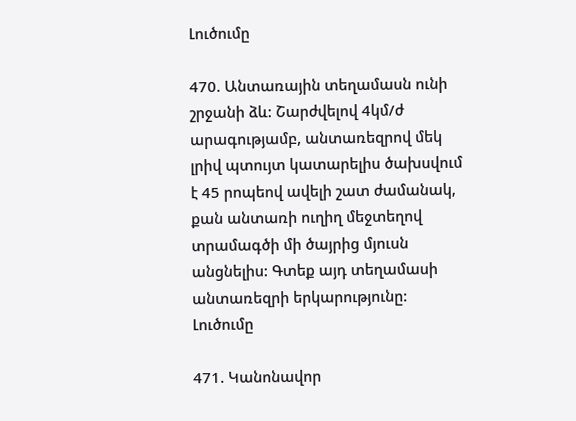Լուծումը

470. Անտառային տեղամասն ունի շրջանի ձև: Շարժվելով 4կմ/ժ արագությամբ, անտառեզրով մեկ լրիվ պտույտ կատարելիս ծախսվում է 45 րոպեով ավելի շատ ժամանակ, քան անտառի ուղիղ մեջտեղով տրամագծի մի ծայրից մյուսն անցնելիս: Գտեք այդ տեղամասի անտառեզրի երկարությունը:   Լուծումը

471. Կանոնավոր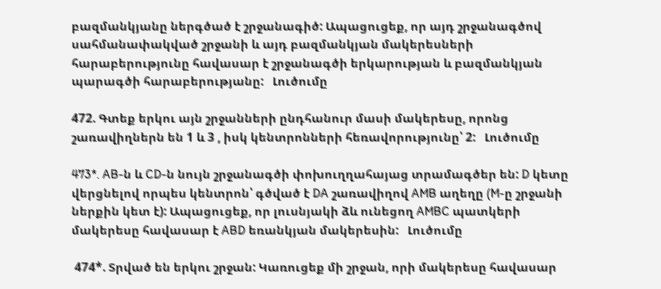բազմանկյանը ներգծած է շրջանագիծ: Ապացուցեք, որ այդ շրջանագծով սահմանափակված շրջանի և այդ բազմանկյան մակերեսների հարաբերությունը հավասար է շրջանագծի երկարության և բազմանկյան պարագծի հարաբերությանը:   Լուծումը

472. Գտեք երկու այն շրջանների ընդհանուր մասի մակերեսը, որոնց շառավիղներն են 1 և 3 , իսկ կենտրոնների հեռավորությունը՝ 2:   Լուծումը

473*. AB-ն և CD-ն նույն շրջանագծի փոխուղղահայաց տրամագծեր են: D կետը վերցնելով որպես կենտրոն՝ գծված է DA շառավիղով AMB աղեղը (M-ը շրջանի ներքին կետ է): Ապացուցեք, որ լուսնյակի ձև ունեցող AMBC պատկերի մակերեսը հավասար է ABD եռանկյան մակերեսին:   Լուծումը

 474*. Տրված են երկու շրջան: Կառուցեք մի շրջան, որի մակերեսը հավասար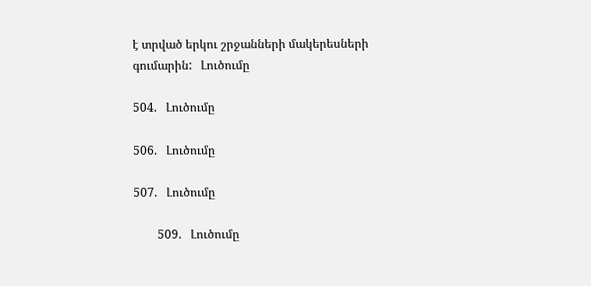է տրված երկու շրջանների մակերեսների գումարին:   Լուծումը

504.   Լուծումը

506.   Լուծումը

507.   Լուծումը

        509.   Լուծումը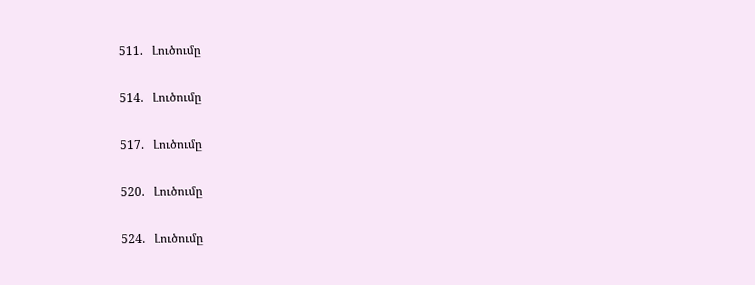511.   Լուծումը

514.   Լուծումը

517.   Լուծումը

520.   Լուծումը

524.   Լուծումը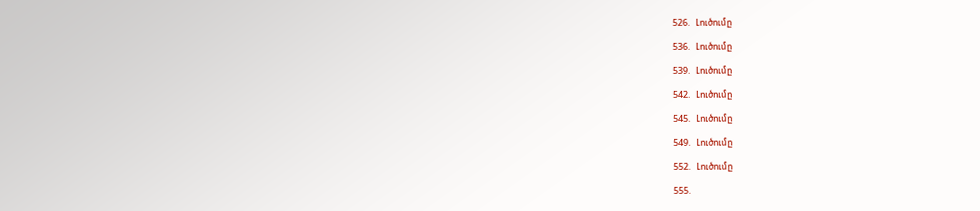526.   Լուծումը

536.   Լուծումը

539.   Լուծումը

542.   Լուծումը

545.   Լուծումը

549.   Լուծումը

552.   Լուծումը

555.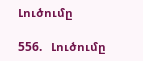Լուծումը

556.   Լուծումը